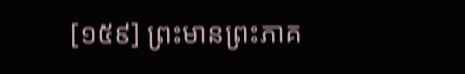[១៥៩] ព្រះមានព្រះភាគ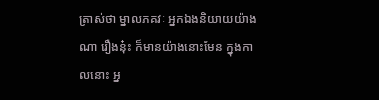ត្រាស់ថា ម្នាលភគវៈ អ្នកឯងនិយាយយ៉ាងណា រឿងនុ៎ះ ក៏មានយ៉ាងនោះមែន ក្នុងកាលនោះ អ្ន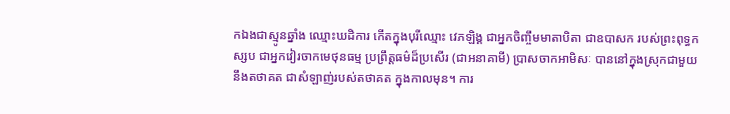កឯងជាស្មូនឆ្នាំង ឈ្មោះឃដិការ កើតក្នុងបុរីឈ្មោះ វេភឡិង្គ ជាអ្នកចិញ្ចឹមមាតាបិតា ជាឧបាសក របស់ព្រះពុទ្ធកស្សប ជាអ្នកវៀរចាកមេថុនធម្ម ប្រព្រឹត្តធម៌ដ៏ប្រសើរ (ជាអនាគាមី) ប្រាសចាកអាមិសៈ បាននៅក្នុងស្រុកជាមួយនឹងតថាគត ជាសំឡាញ់របស់តថាគត ក្នុងកាលមុន។ ការ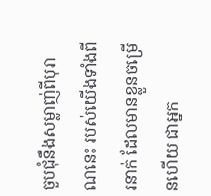ចួបជុំនឹងសម្លាញ់ពីបុរាណនេះ របស់យើងទាំងពីរនាក់ ដែលមានខ្លួនចម្រើនហើយ ជាអ្នក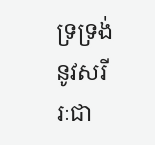ទ្រទ្រង់នូវសរីរៈជា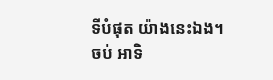ទីបំផុត យ៉ាងនេះឯង។
ចប់ អាទិ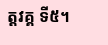ត្តវគ្គ ទី៥។